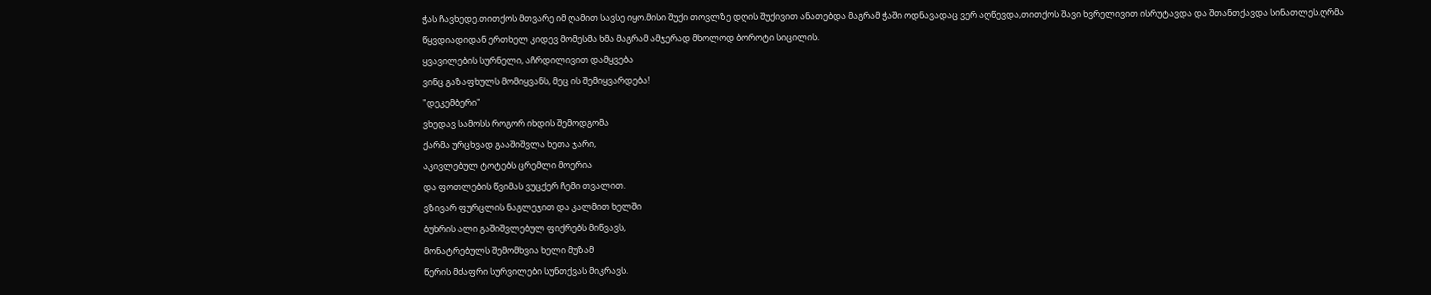ჭას ჩავხედე.თითქოს მთვარე იმ ღამით სავსე იყო.მისი შუქი თოვლზე დღის შუქივით ანათებდა მაგრამ ჭაში ოდნავადაც ვერ აღწევდა,თითქოს შავი ხვრელივით ისრუტავდა და შთანთქავდა სინათლეს.ღრმა წყვდიადიდან ერთხელ კიდევ მომესმა ხმა მაგრამ ამჯერად მხოლოდ ბოროტი სიცილის.
ყვავილების სურნელი, აჩრდილივით დამყვება
ვინც გაზაფხულს მომიყვანს, მეც ის შემიყვარდება!
"დეკემბერი"
ვხედავ სამოსს როგორ იხდის შემოდგომა
ქარმა ურცხვად გააშიშვლა ხეთა ჯარი,
აკივლებულ ტოტებს ცრემლი მოერია
და ფოთლების წვიმას ვუცქერ ჩემი თვალით.
ვზივარ ფურცლის ნაგლეჯით და კალმით ხელში
ბუხრის ალი გაშიშვლებულ ფიქრებს მიწვავს,
მონატრებულს შემომხვია ხელი მუზამ
წერის მძაფრი სურვილები სუნთქვას მიკრავს.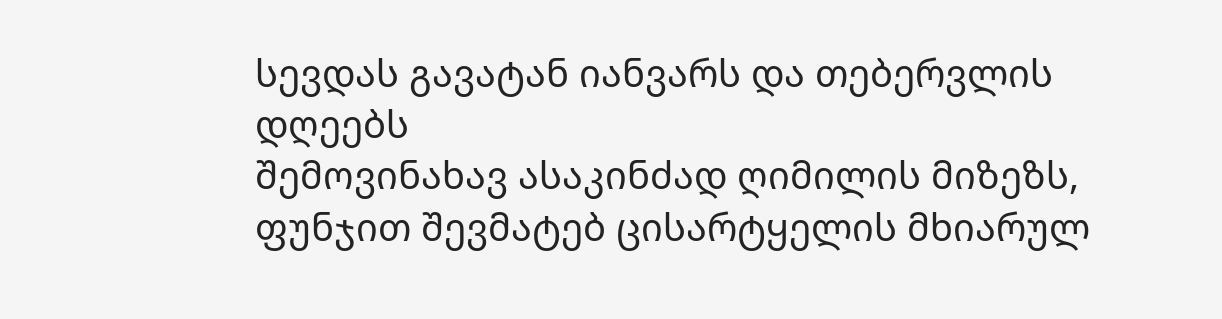სევდას გავატან იანვარს და თებერვლის დღეებს
შემოვინახავ ასაკინძად ღიმილის მიზეზს,
ფუნჯით შევმატებ ცისარტყელის მხიარულ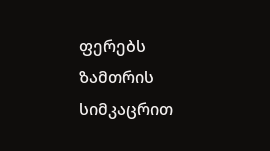ფერებს
ზამთრის სიმკაცრით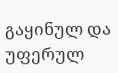გაყინულ და უფერულ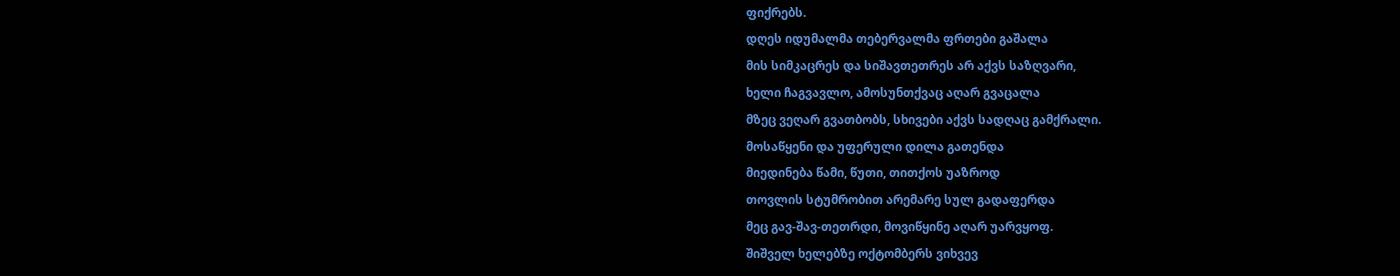ფიქრებს.
დღეს იდუმალმა თებერვალმა ფრთები გაშალა
მის სიმკაცრეს და სიშავთეთრეს არ აქვს საზღვარი,
ხელი ჩაგვავლო, ამოსუნთქვაც აღარ გვაცალა
მზეც ვეღარ გვათბობს, სხივები აქვს სადღაც გამქრალი.
მოსაწყენი და უფერული დილა გათენდა
მიედინება წამი, წუთი, თითქოს უაზროდ
თოვლის სტუმრობით არემარე სულ გადაფერდა
მეც გავ-შავ-თეთრდი, მოვიწყინე აღარ უარვყოფ.
შიშველ ხელებზე ოქტომბერს ვიხვევ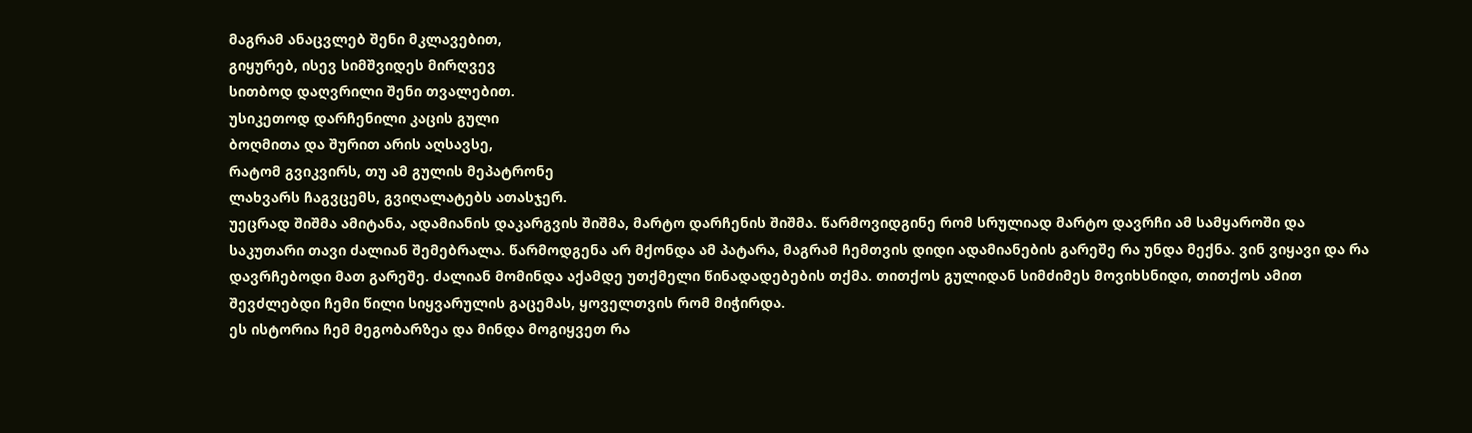მაგრამ ანაცვლებ შენი მკლავებით,
გიყურებ, ისევ სიმშვიდეს მირღვევ
სითბოდ დაღვრილი შენი თვალებით.
უსიკეთოდ დარჩენილი კაცის გული
ბოღმითა და შურით არის აღსავსე,
რატომ გვიკვირს, თუ ამ გულის მეპატრონე
ლახვარს ჩაგვცემს, გვიღალატებს ათასჯერ.
უეცრად შიშმა ამიტანა, ადამიანის დაკარგვის შიშმა, მარტო დარჩენის შიშმა. წარმოვიდგინე რომ სრულიად მარტო დავრჩი ამ სამყაროში და საკუთარი თავი ძალიან შემებრალა. წარმოდგენა არ მქონდა ამ პატარა, მაგრამ ჩემთვის დიდი ადამიანების გარეშე რა უნდა მექნა. ვინ ვიყავი და რა დავრჩებოდი მათ გარეშე. ძალიან მომინდა აქამდე უთქმელი წინადადებების თქმა. თითქოს გულიდან სიმძიმეს მოვიხსნიდი, თითქოს ამით შევძლებდი ჩემი წილი სიყვარულის გაცემას, ყოველთვის რომ მიჭირდა.
ეს ისტორია ჩემ მეგობარზეა და მინდა მოგიყვეთ რა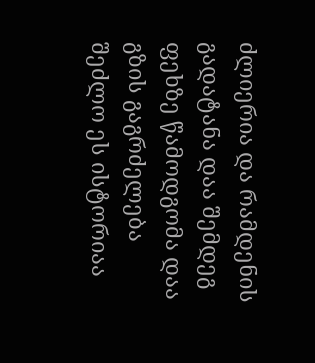ძლიერია და რამდენის გადატანა დაა შემდეგ ფეხზე წამოდგომა დაა გზის გაგრძელება შეძლო ეს ისტორიაა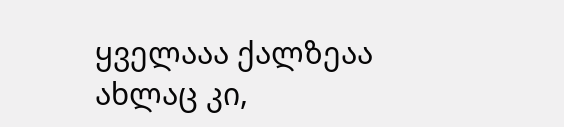ყველააა ქალზეაა
ახლაც კი,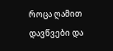როცა ღამით დავწვები და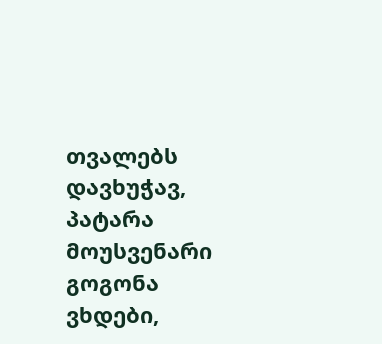თვალებს დავხუჭავ, პატარა მოუსვენარი გოგონა ვხდები,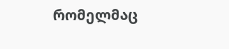რომელმაც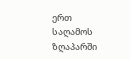ერთ საღამოს ზღაპარში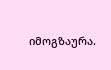იმოგზაურა.